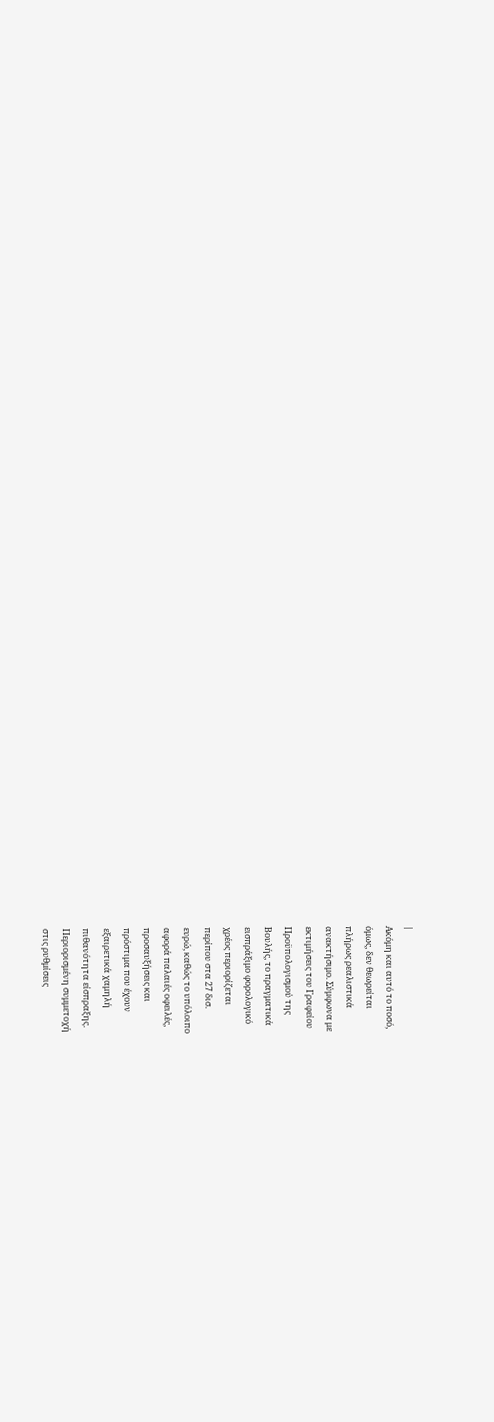|
Ακόμη και αυτό το ποσό,
όμως, δεν θεωρείται
πλήρως ρεαλιστικά
ανακτήσιμο. Σύμφωνα με
εκτιμήσεις του Γραφείου
Προϋπολογισμού της
Βουλής, το πραγματικά
εισπράξιμο φορολογικό
χρέος περιορίζεται
περίπου στα 27 δισ.
ευρώ, καθώς το υπόλοιπο
αφορά παλαιές οφειλές,
προσαυξήσεις και
πρόστιμα που έχουν
εξαιρετικά χαμηλή
πιθανότητα είσπραξης.
Περιορισμένη συμμετοχή
στις ρυθμίσεις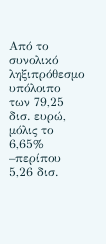Από το συνολικό
ληξιπρόθεσμο υπόλοιπο
των 79,25 δισ. ευρώ,
μόλις το 6,65% –περίπου
5,26 δισ.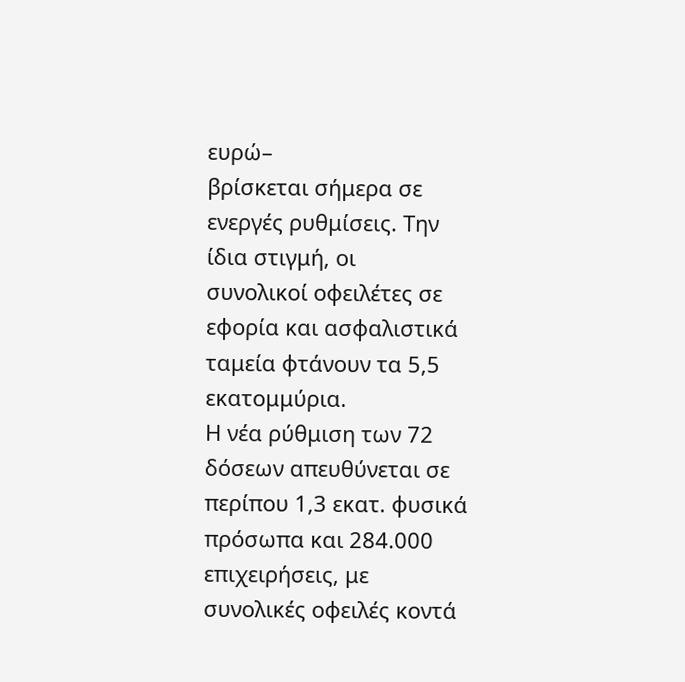ευρώ–
βρίσκεται σήμερα σε
ενεργές ρυθμίσεις. Την
ίδια στιγμή, οι
συνολικοί οφειλέτες σε
εφορία και ασφαλιστικά
ταμεία φτάνουν τα 5,5
εκατομμύρια.
Η νέα ρύθμιση των 72
δόσεων απευθύνεται σε
περίπου 1,3 εκατ. φυσικά
πρόσωπα και 284.000
επιχειρήσεις, με
συνολικές οφειλές κοντά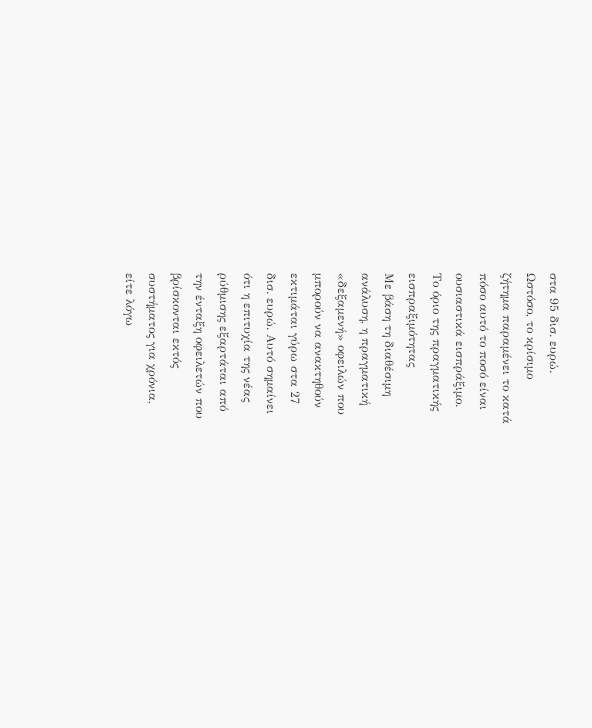στα 95 δισ. ευρώ.
Ωστόσο, το κρίσιμο
ζήτημα παραμένει το κατά
πόσο αυτό το ποσό είναι
ουσιαστικά εισπράξιμο.
Το όριο της πραγματικής
εισπραξιμότητας
Με βάση τη διαθέσιμη
ανάλυση, η πραγματική
«δεξαμενή» οφειλών που
μπορούν να ανακτηθούν
εκτιμάται γύρω στα 27
δισ. ευρώ. Αυτό σημαίνει
ότι η επιτυχία της νέας
ρύθμισης εξαρτάται από
την ένταξη οφειλετών που
βρίσκονται εκτός
συστήματος για χρόνια,
είτε λόγω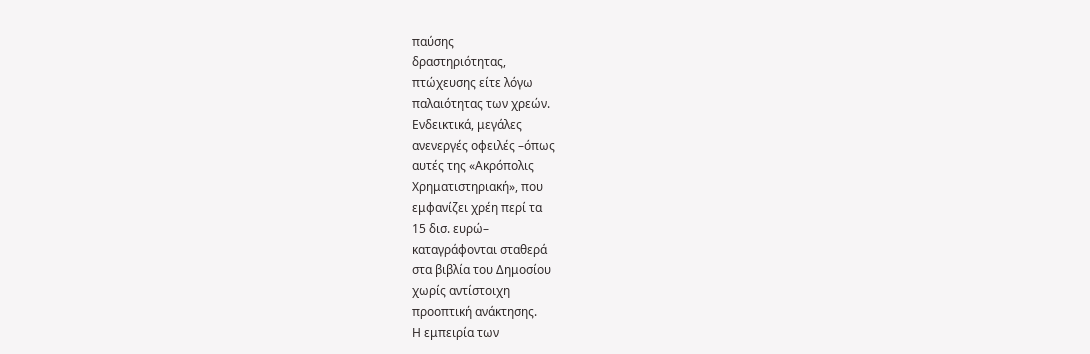παύσης
δραστηριότητας,
πτώχευσης είτε λόγω
παλαιότητας των χρεών.
Ενδεικτικά, μεγάλες
ανενεργές οφειλές –όπως
αυτές της «Ακρόπολις
Χρηματιστηριακή», που
εμφανίζει χρέη περί τα
15 δισ. ευρώ–
καταγράφονται σταθερά
στα βιβλία του Δημοσίου
χωρίς αντίστοιχη
προοπτική ανάκτησης.
Η εμπειρία των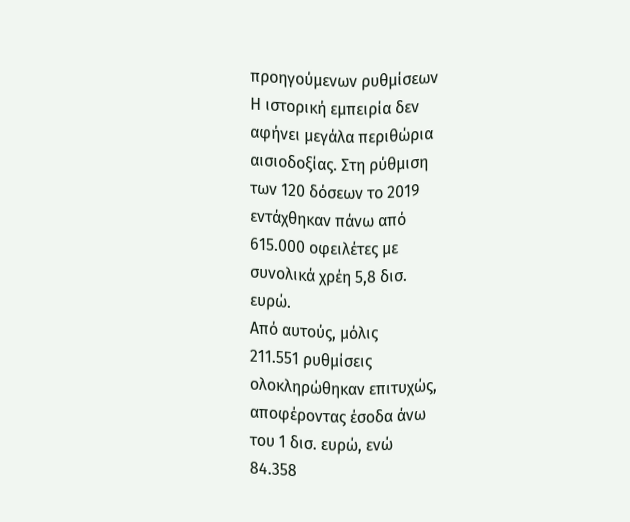προηγούμενων ρυθμίσεων
Η ιστορική εμπειρία δεν
αφήνει μεγάλα περιθώρια
αισιοδοξίας. Στη ρύθμιση
των 120 δόσεων το 2019
εντάχθηκαν πάνω από
615.000 οφειλέτες με
συνολικά χρέη 5,8 δισ.
ευρώ.
Από αυτούς, μόλις
211.551 ρυθμίσεις
ολοκληρώθηκαν επιτυχώς,
αποφέροντας έσοδα άνω
του 1 δισ. ευρώ, ενώ
84.358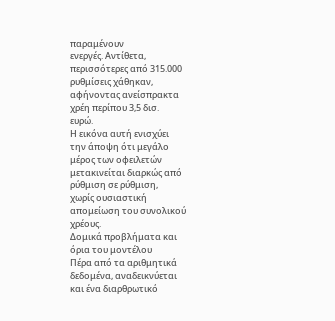παραμένουν
ενεργές. Αντίθετα,
περισσότερες από 315.000
ρυθμίσεις χάθηκαν,
αφήνοντας ανείσπρακτα
χρέη περίπου 3,5 δισ.
ευρώ.
Η εικόνα αυτή ενισχύει
την άποψη ότι μεγάλο
μέρος των οφειλετών
μετακινείται διαρκώς από
ρύθμιση σε ρύθμιση,
χωρίς ουσιαστική
απομείωση του συνολικού
χρέους.
Δομικά προβλήματα και
όρια του μοντέλου
Πέρα από τα αριθμητικά
δεδομένα, αναδεικνύεται
και ένα διαρθρωτικό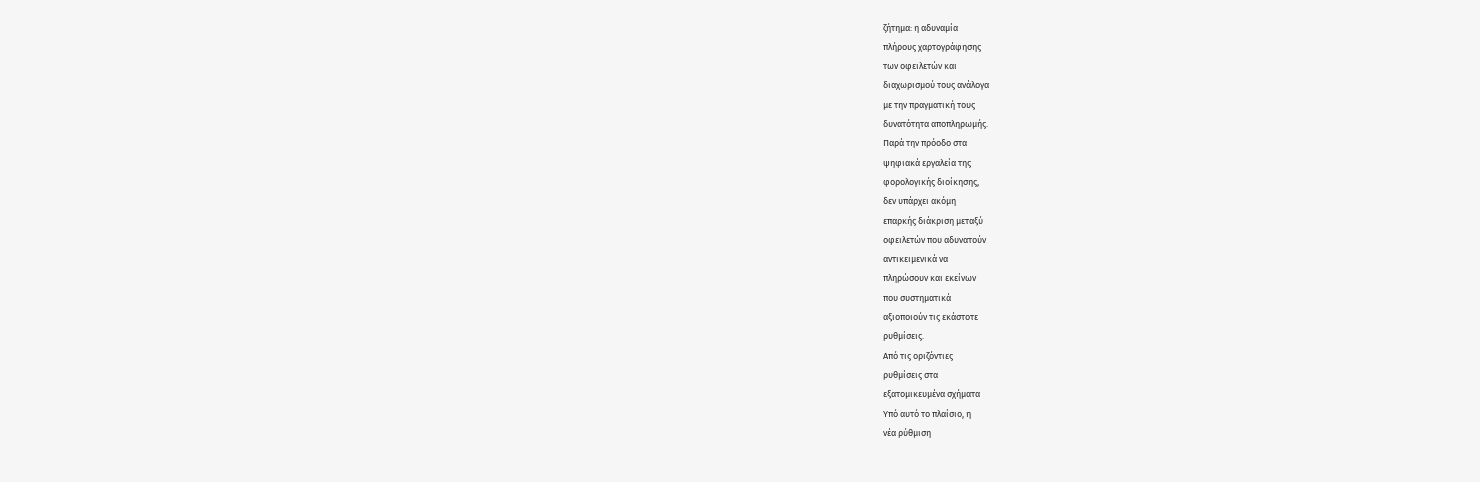ζήτημα: η αδυναμία
πλήρους χαρτογράφησης
των οφειλετών και
διαχωρισμού τους ανάλογα
με την πραγματική τους
δυνατότητα αποπληρωμής.
Παρά την πρόοδο στα
ψηφιακά εργαλεία της
φορολογικής διοίκησης,
δεν υπάρχει ακόμη
επαρκής διάκριση μεταξύ
οφειλετών που αδυνατούν
αντικειμενικά να
πληρώσουν και εκείνων
που συστηματικά
αξιοποιούν τις εκάστοτε
ρυθμίσεις.
Από τις οριζόντιες
ρυθμίσεις στα
εξατομικευμένα σχήματα
Υπό αυτό το πλαίσιο, η
νέα ρύθμιση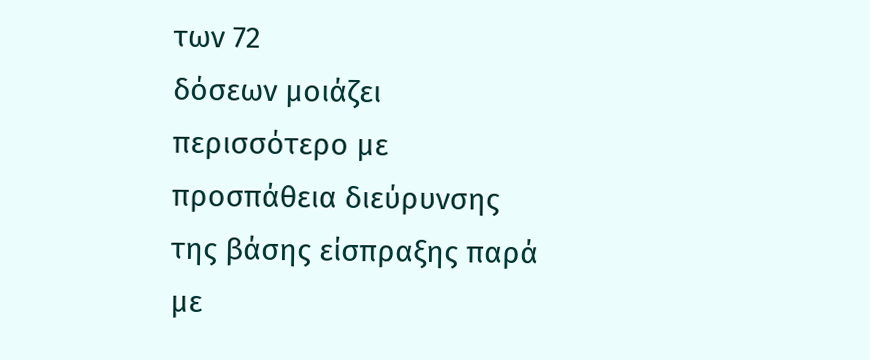των 72
δόσεων μοιάζει
περισσότερο με
προσπάθεια διεύρυνσης
της βάσης είσπραξης παρά
με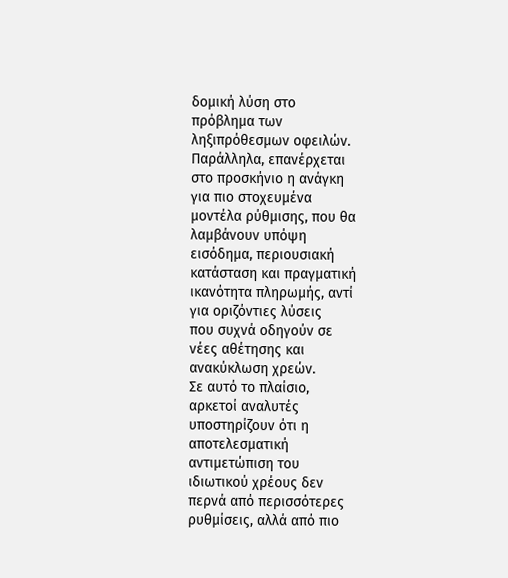δομική λύση στο
πρόβλημα των
ληξιπρόθεσμων οφειλών.
Παράλληλα, επανέρχεται
στο προσκήνιο η ανάγκη
για πιο στοχευμένα
μοντέλα ρύθμισης, που θα
λαμβάνουν υπόψη
εισόδημα, περιουσιακή
κατάσταση και πραγματική
ικανότητα πληρωμής, αντί
για οριζόντιες λύσεις
που συχνά οδηγούν σε
νέες αθέτησης και
ανακύκλωση χρεών.
Σε αυτό το πλαίσιο,
αρκετοί αναλυτές
υποστηρίζουν ότι η
αποτελεσματική
αντιμετώπιση του
ιδιωτικού χρέους δεν
περνά από περισσότερες
ρυθμίσεις, αλλά από πιο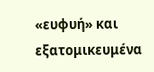«ευφυή» και
εξατομικευμένα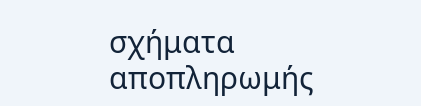σχήματα
αποπληρωμής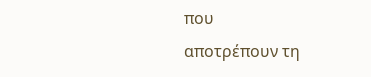που
αποτρέπουν τη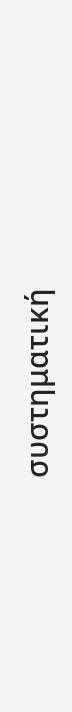συστηματική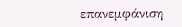επανεμφάνιση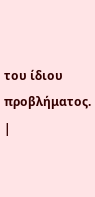του ίδιου προβλήματος.
|